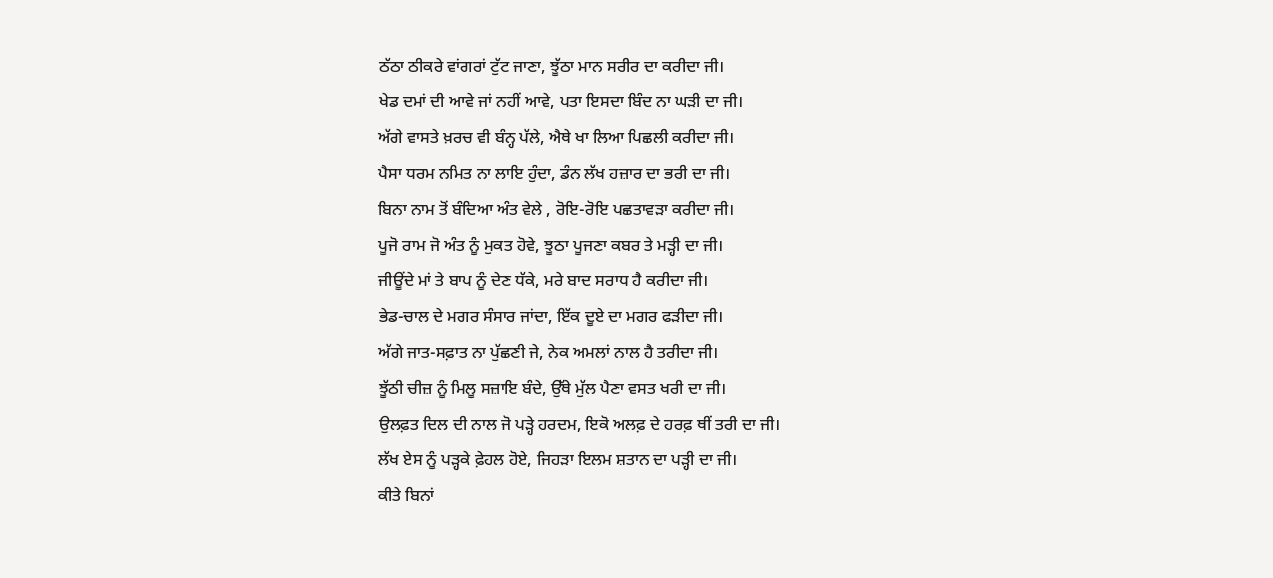ਠੱਠਾ ਠੀਕਰੇ ਵਾਂਗਰਾਂ ਟੁੱਟ ਜਾਣਾ, ਝੂੱਠਾ ਮਾਨ ਸਰੀਰ ਦਾ ਕਰੀਦਾ ਜੀ।
ਖੇਡ ਦਮਾਂ ਦੀ ਆਵੇ ਜਾਂ ਨਹੀਂ ਆਵੇ, ਪਤਾ ਇਸਦਾ ਬਿੰਦ ਨਾ ਘੜੀ ਦਾ ਜੀ।
ਅੱਗੇ ਵਾਸਤੇ ਖ਼ਰਚ ਵੀ ਬੰਨ੍ਹ ਪੱਲੇ, ਐਥੇ ਖਾ ਲਿਆ ਪਿਛਲੀ ਕਰੀਦਾ ਜੀ।
ਪੈਸਾ ਧਰਮ ਨਮਿਤ ਨਾ ਲਾਇ ਹੁੰਦਾ, ਡੰਨ ਲੱਖ ਹਜ਼ਾਰ ਦਾ ਭਰੀ ਦਾ ਜੀ।
ਬਿਨਾ ਨਾਮ ਤੋਂ ਬੰਦਿਆ ਅੰਤ ਵੇਲੇ , ਰੋਇ-ਰੋਇ ਪਛਤਾਵੜਾ ਕਰੀਦਾ ਜੀ।
ਪੂਜੋ ਰਾਮ ਜੋ ਅੰਤ ਨੂੰ ਮੁਕਤ ਹੋਵੇ, ਝੂਠਾ ਪੂਜਣਾ ਕਬਰ ਤੇ ਮੜ੍ਹੀ ਦਾ ਜੀ।
ਜੀਊਂਦੇ ਮਾਂ ਤੇ ਬਾਪ ਨੂੰ ਦੇਣ ਧੱਕੇ, ਮਰੇ ਬਾਦ ਸਰਾਧ ਹੈ ਕਰੀਦਾ ਜੀ।
ਭੇਡ-ਚਾਲ ਦੇ ਮਗਰ ਸੰਸਾਰ ਜਾਂਦਾ, ਇੱਕ ਦੂਏ ਦਾ ਮਗਰ ਫੜੀਦਾ ਜੀ।
ਅੱਗੇ ਜਾਤ-ਸਫ਼ਾਤ ਨਾ ਪੁੱਛਣੀ ਜੇ, ਨੇਕ ਅਮਲਾਂ ਨਾਲ ਹੈ ਤਰੀਦਾ ਜੀ।
ਝੂੱਠੀ ਚੀਜ਼ ਨੂੰ ਮਿਲੂ ਸਜ਼ਾਇ ਬੰਦੇ, ਉੱਥੇ ਮੁੱਲ ਪੈਣਾ ਵਸਤ ਖਰੀ ਦਾ ਜੀ।
ਉਲਫ਼ਤ ਦਿਲ ਦੀ ਨਾਲ ਜੋ ਪੜ੍ਹੇ ਹਰਦਮ, ਇਕੋ ਅਲਫ਼ ਦੇ ਹਰਫ਼ ਥੀਂ ਤਰੀ ਦਾ ਜੀ।
ਲੱਖ ਏਸ ਨੂੰ ਪੜ੍ਹਕੇ ਫ਼ੇਹਲ ਹੋਏ, ਜਿਹੜਾ ਇਲਮ ਸ਼ਤਾਨ ਦਾ ਪੜ੍ਹੀ ਦਾ ਜੀ।
ਕੀਤੇ ਬਿਨਾਂ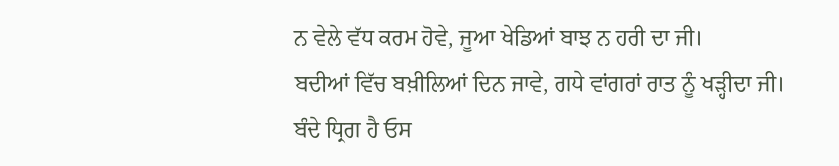ਨ ਵੇਲੇ ਵੱਧ ਕਰਮ ਹੋਵੇ, ਜੂਆ ਖੇਡਿਆਂ ਬਾਝ ਨ ਹਰੀ ਦਾ ਜੀ।
ਬਦੀਆਂ ਵਿੱਚ ਬਖ਼ੀਲਿਆਂ ਦਿਨ ਜਾਵੇ, ਗਧੇ ਵਾਂਗਰਾਂ ਰਾਤ ਨੂੰ ਖੜ੍ਹੀਦਾ ਜੀ।
ਬੰਦੇ ਧ੍ਰਿਗ ਹੈ ਓਸ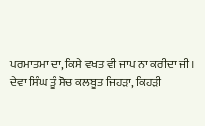ਪਰਮਾਤਮਾ ਦਾ, ਕਿਸੇ ਵਖਤ ਵੀ ਜਾਪ ਨਾ ਕਰੀਦਾ ਜੀ।
ਦੇਵਾ ਸਿੰਘ ਤੂੰ ਸੋਚ ਕਲਬੂਤ ਜਿਹੜਾ, ਕਿਹੜੀ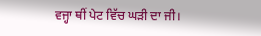ਵਜ੍ਹਾ ਥੀਂ ਪੇਟ ਵਿੱਚ ਘੜੀ ਦਾ ਜੀ।